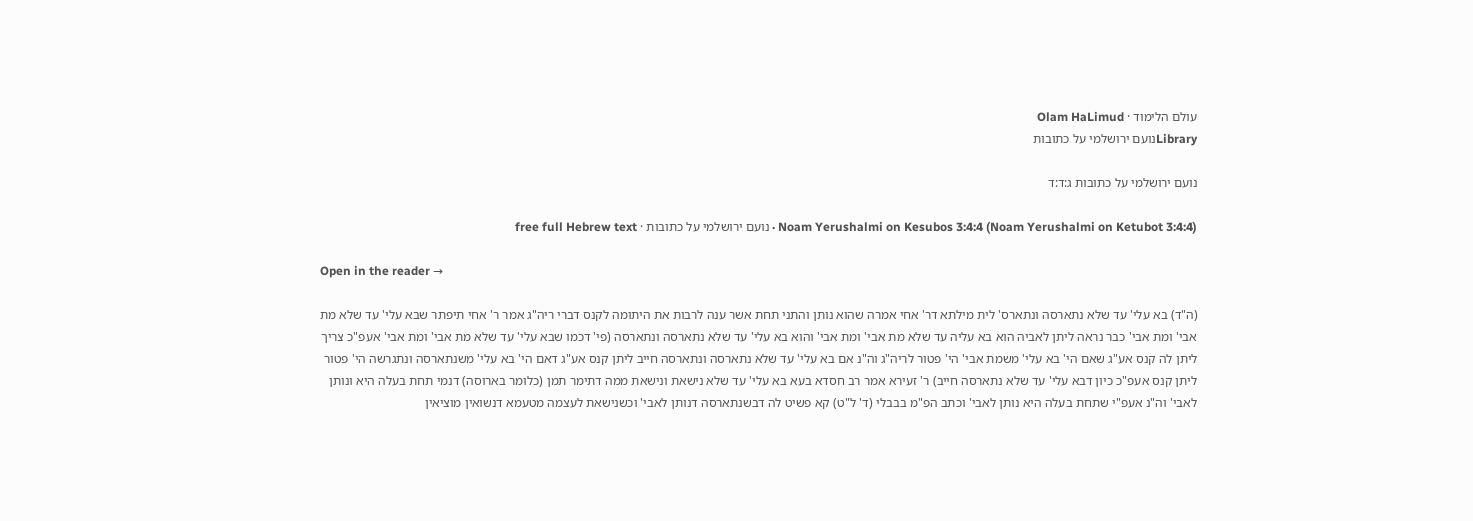עולם הלימוד · Olam HaLimud
Libraryנועם ירושלמי על כתובות

נועם ירושלמי על כתובות ג:ד:ד

Noam Yerushalmi on Kesubos 3:4:4 (Noam Yerushalmi on Ketubot 3:4:4) · נועם ירושלמי על כתובות · free full Hebrew text

Open in the reader →

(ה"ד) בא עלי' עד שלא נתארסה ונתארס' לית מילתא דר' אחי אמרה שהוא נותן והתני תחת אשר ענה לרבות את היתומה לקנס דברי ריה"ג אמר ר' אחי תיפתר שבא עלי' עד שלא מת אבי' ומת אבי' כבר נראה ליתן לאביה הוא בא עליה עד שלא מת אבי' ומת אבי' והוא בא עלי' עד שלא נתארסה ונתארסה (פי' דכמו שבא עלי' עד שלא מת אבי' ומת אבי' אעפ"כ צריך ליתן לה קנס אע"ג שאם הי' בא עלי' משמת אבי' הי' פטור לריה"ג וה"נ אם בא עלי' עד שלא נתארסה ונתארסה חייב ליתן קנס אע"ג דאם הי' בא עלי' משנתארסה ונתגרשה הי' פטור ליתן קנס אעפ"כ כיון דבא עלי' עד שלא נתארסה חייב) ר' זעירא אמר רב חסדא בעא בא עלי' עד שלא נישאת ונישאת ממה דתימר תמן (כלומר בארוסה) דנמי תחת בעלה היא ונותן לאבי' וה"נ אעפ"י שתחת בעלה היא נותן לאבי' וכתב הפ"מ בבבלי (ד' ל"ט) קא פשיט לה דבשנתארסה דנותן לאבי' וכשנישאת לעצמה מטעמא דנשואין מוציאין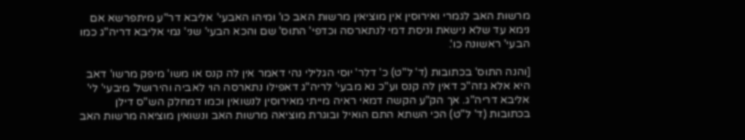מרשות האב לגמרי ואירוסין אין מוציאין מרשות האב כו' ומיהו האבעי' אליבא דר"ע מיתפרשא אם נימא עד שלא נישאת וניסת דמי לנתארסה וכדפי' התוס' שם והכא הבעי' שני' נמי אליבא דריה"ג כמו הבעי' ראשונה כו'.

[והנה התוס' בכתובות (ד' ל"ט) כ' דלר' יוסי הגלילי נהי דאמר אין לה קנס או משו' מיפק מרשו' דאב היא אלא גזה"כ דאין לה קנס וע"כ נא מבעי' לריה"ג דאפילו נתארסה הוי לאביה והירושל' מיבעי' לי' אליבא דריה"ג. אך הק"ע הקשה דמאי ראיה מייתי מאירוסין לנשואין וכמו דמחלק הש"ס דילן בכתובות (ד' ל"ט) הכי השתא התם הואיל ובוגרת מוציאה מרשות האב ונשואין מוציאה מרשות האב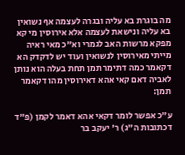מה בוגרת בא עליה ובגרה לעצמה אף נשואין בא עליה ונישאת לעצמה אלא אירוסין מי קא מפקא מרשות האב לגמרי וא"כ מאי ראיה מייתי מאירוסין לנשואין ועוד יש לדקדק הא דקאמר כמה דתימר תמן תחת בעלה הוא נותן לאביה דאם קאי אהא דאירוסין מהו דקאמר תמן:

ע"כ אפשר לומר דקאי אהא דאמר לקמן (פ"ד דכתובות ה"ג) ר' יעקב בר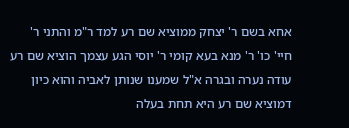אחא בשם ר' יצחק ממוציא שם רע למד ר"מ והתני ר' חיי' כו' ר' מנא בעא קומי ר' יוסי הגע עצמך הוציא שם רע עודה נערה ובגרה א"ל שמענו שנותן לאביה והוא כיון דמוציא שם רע היא תחת בעלה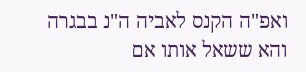ואפ"ה הקנס לאביה ה"נ בבגרה והא ששאל אותו אם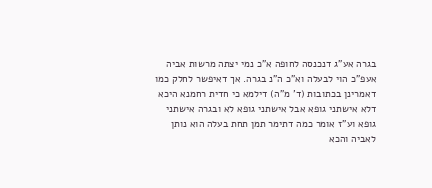בגרה אע"ג דנכנסה לחופה א"כ נמי יצתה מרשות אביה אעפ"כ הוי לבעלה וא"כ ה"נ בגרה. אך דאיפשר לחלק כמו דאמרינן בכתובות (ד' מ"ה) דילמא כי חדית רחמנא היכא דלא אישתני גופא אבל אישתני גופא לא ובגרה אישתני גופא וע"ז אומר כמה דתימר תמן תחת בעלה הוא נותן לאביה והכא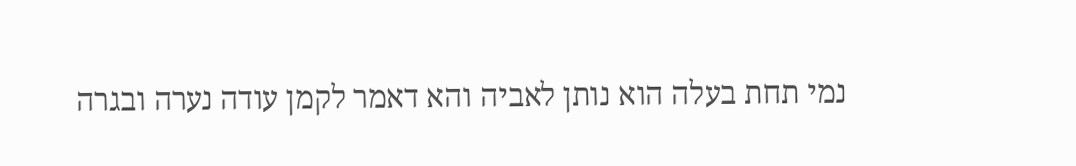נמי תחת בעלה הוא נותן לאביה והא דאמר לקמן עודה נערה ובגרה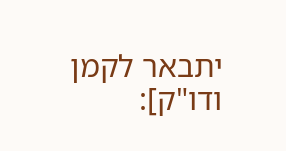יתבאר לקמן ודו"ק]: